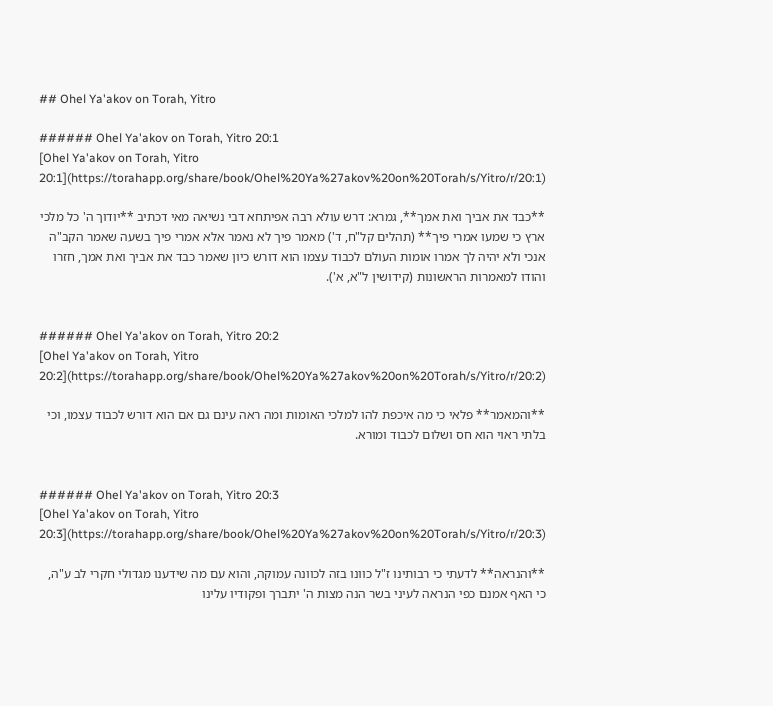## Ohel Ya'akov on Torah, Yitro

###### Ohel Ya'akov on Torah, Yitro 20:1
[Ohel Ya'akov on Torah, Yitro 20:1](https://torahapp.org/share/book/Ohel%20Ya%27akov%20on%20Torah/s/Yitro/r/20:1)

**כבד את אביך ואת אמך**, גמרא: דרש עולא רבה אפיתחא דבי נשיאה מאי דכתיב **יודוך ה' כל מלכי ארץ כי שמעו אמרי פיך** (תהלים קל"ח, ד') מאמר פיך לא נאמר אלא אמרי פיך בשעה שאמר הקב"ה אנכי ולא יהיה לך אמרו אומות העולם לכבוד עצמו הוא דורש כיון שאמר כבד את אביך ואת אמך, חזרו והודו למאמרות הראשונות (קידושין ל"א, א').


###### Ohel Ya'akov on Torah, Yitro 20:2
[Ohel Ya'akov on Torah, Yitro 20:2](https://torahapp.org/share/book/Ohel%20Ya%27akov%20on%20Torah/s/Yitro/r/20:2)

**והמאמר** פלאי כי מה איכפת להו למלכי האומות ומה ראה עינם גם אם הוא דורש לכבוד עצמו, וכי בלתי ראוי הוא חס ושלום לכבוד ומורא.


###### Ohel Ya'akov on Torah, Yitro 20:3
[Ohel Ya'akov on Torah, Yitro 20:3](https://torahapp.org/share/book/Ohel%20Ya%27akov%20on%20Torah/s/Yitro/r/20:3)

**והנראה** לדעתי כי רבותינו ז"ל כוונו בזה לכוונה עמוקה, והוא עם מה שידענו מגדולי חקרי לב ע"ה, כי האף אמנם כפי הנראה לעיני בשר הנה מצות ה' יתברך ופקודיו עלינו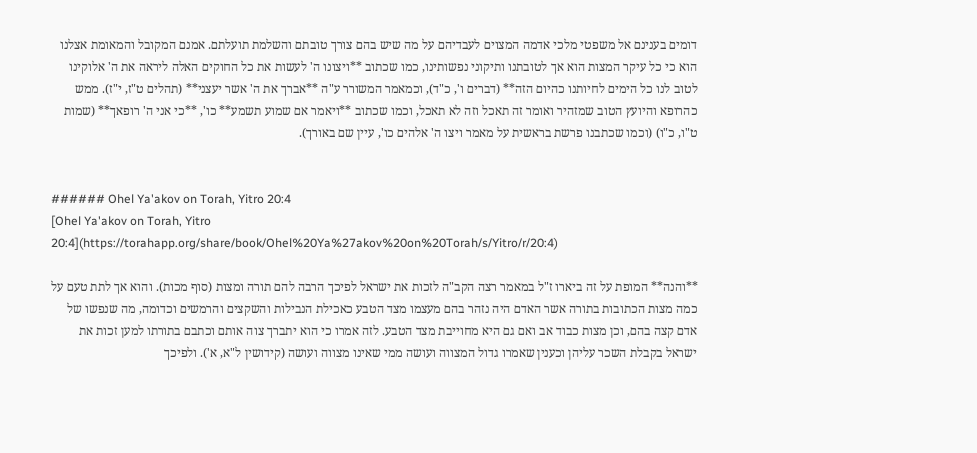דומים בענינם אל משפטי מלכי אדמה המצוים לעבדיהם על מה שיש בהם צורך טובתם והשלמת תועלתם. אמנם המקובל והמאומת אצלנו הוא כי כל עיקר המצות הוא אך לטובתנו ותיקוני נפשותינו, כמו שכתוב **ויצונו ה' לעשות את כל החוקים האלה ליראה את ה' אלוקינו לטוב לנו כל הימים לחיותנו כהיום הזה** (דברים ו', כ"ד), וכמאמר המשורר ע"ה **אברך את ה' אשר יעצני** (תהלים ט"ז, י"ז). ממש כהרופא והיועץ הטוב שמזהיר ואומר זה תאכל וזה לא תאכל, וכמו שכתוב **ויאמר אם שמוע תשמע** כו', **כי אני ה' רופאך** (שמות ט"ו, כ"ו) (וכמו שכתבנו פרשת בראשית על מאמר ויצו ה' אלהים כו', עיין שם באורך).


###### Ohel Ya'akov on Torah, Yitro 20:4
[Ohel Ya'akov on Torah, Yitro 20:4](https://torahapp.org/share/book/Ohel%20Ya%27akov%20on%20Torah/s/Yitro/r/20:4)

**והנה** המופת על זה ביארו ז"ל במאמר רצה הקב"ה לזכות את ישראל לפיכך הרבה להם תורה ומצות (סוף מכות). והוא אך לתת טעם על כמה מצות הכתובות בתורה אשר האדם היה נזהר בהם מעצמו מצד הטבע כאכילת הנבילות והשקצים והרמשים וכדומה, מה שנפשו של אדם קצה בהם, וכן מצות כבוד אב ואם גם היא מחוייבת מצד הטבע. לזה אמרו כי הוא יתברך צוה אותם וכתבם בתורתו למען זכות את ישראל בקבלת השכר עליהן וכענין שאמרו גדול המצווה ועושה ממי שאינו מצווה ועושה (קידושין ל"א, א'). ולפיכך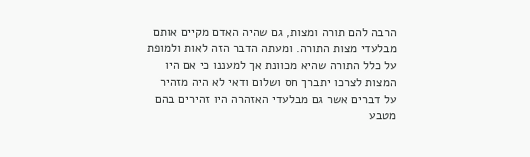הרבה להם תורה ומצות, גם שהיה האדם מקיים אותם מבלעדי מצות התורה. ומעתה הדבר הזה לאות ולמופת על כלל התורה שהיא מכוונת אך למעננו כי אם היו המצות לצרכו יתברך חס ושלום ודאי לא היה מזהיר על דברים אשר גם מבלעדי האזהרה היו זהירים בהם מטבע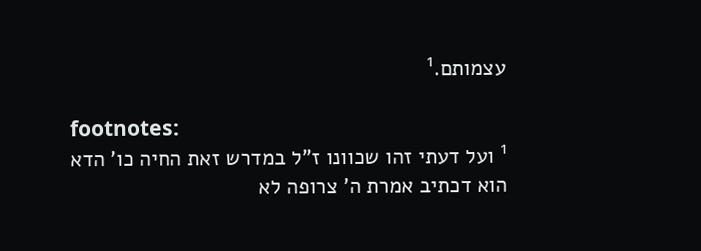עצמותם.¹

footnotes:
¹ ועל דעתי זהו שכוונו ז"ל במדרש זאת החיה כו' הדא הוא דכתיב אמרת ה' צרופה לא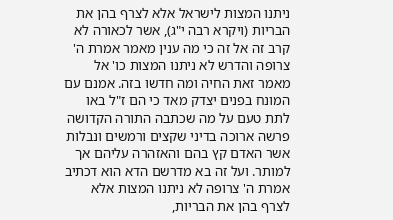ניתנו המצות לישראל אלא לצרף בהן את הבריות (ויקרא רבה י"ג), אשר לכאורה לא קרב זה אל זה כי מה ענין מאמר אמרת ה' צרופה והדרש לא ניתנו המצות כו' אל מאמר זאת החיה ומה חדשו בזה. אמנם עם המונח בפנים יצדק מאד כי הם ז"ל באו לתת טעם על מה שכתבה התורה הקדושה פרשה ארוכה בדיני שקצים ורמשים ונבלות אשר האדם קץ בהם והאזהרה עליהם אך למותר. ועל זה בא מדרשם הדא הוא דכתיב אמרת ה' צרופה לא ניתנו המצות אלא לצרף בהן את הבריות,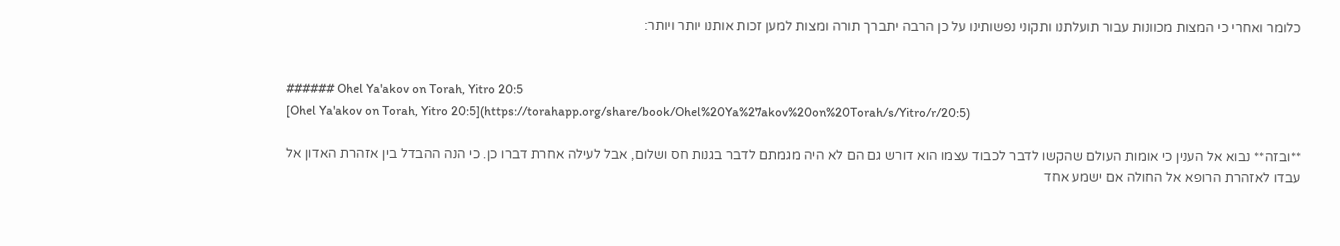כלומר ואחרי כי המצות מכוונות עבור תועלתנו ותקוני נפשותינו על כן הרבה יתברך תורה ומצות למען זכות אותנו יותר ויותר:


###### Ohel Ya'akov on Torah, Yitro 20:5
[Ohel Ya'akov on Torah, Yitro 20:5](https://torahapp.org/share/book/Ohel%20Ya%27akov%20on%20Torah/s/Yitro/r/20:5)

**ובזה** נבוא אל הענין כי אומות העולם שהקשו לדבר לכבוד עצמו הוא דורש גם הם לא היה מגמתם לדבר בגנות חס ושלום, אבל לעילה אחרת דברו כן. כי הנה ההבדל בין אזהרת האדון אל עבדו לאזהרת הרופא אל החולה אם ישמע אחד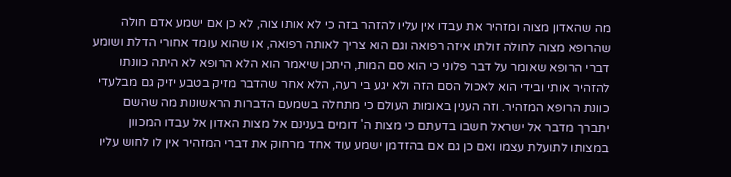מה שהאדון מצוה ומזהיר את עבדו אין עליו להזהר בזה כי לא אותו צוה, לא כן אם ישמע אדם חולה שהרופא מצוה לחולה זולתו איזה רפואה וגם הוא צריך לאותה רפואה, או שהוא עומד אחורי הדלת ושומע דברי הרופא שאומר על דבר פלוני כי הוא סם המות, היתכן שיאמר הוא הלא הרופא לא היתה כוונתו להזהיר אותי ובידי הוא לאכול הסם הזה ולא יגע בי רעה, הלא אחר שהדבר מזיק בטבע יזיק גם מבלעדי כוונת הרופא המזהיר. וזה הענין באומות העולם כי מתחלה בשמעם הדברות הראשונות מה שהשם יתברך מדבר אל ישראל חשבו בדעתם כי מצות ה' דומים בענינם אל מצות האדון אל עבדו המכוון במצותו לתועלת עצמו ואם כן גם אם בהזדמן ישמע עוד אחד מרחוק את דברי המזהיר אין לו לחוש עליו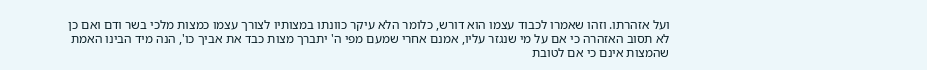ועל אזהרתו. וזהו שאמרו לכבוד עצמו הוא דורש, כלומר הלא עיקר כוונתו במצותיו לצורך עצמו כמצות מלכי בשר ודם ואם כן לא תסוב האזהרה כי אם על מי שנגזר עליו, אמנם אחרי שמעם מפי ה' יתברך מצות כבד את אביך כו', הנה מיד הבינו האמת שהמצות אינם כי אם לטובת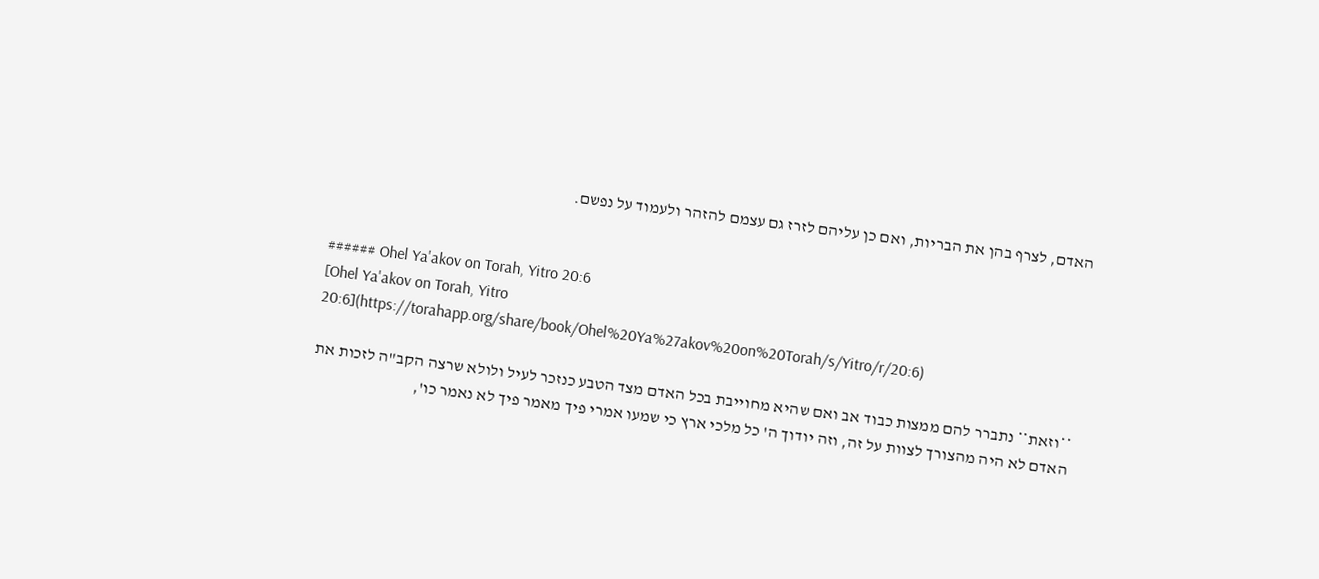האדם, לצרף בהן את הבריות, ואם כן עליהם לזרז גם עצמם להזהר ולעמוד על נפשם.


###### Ohel Ya'akov on Torah, Yitro 20:6
[Ohel Ya'akov on Torah, Yitro 20:6](https://torahapp.org/share/book/Ohel%20Ya%27akov%20on%20Torah/s/Yitro/r/20:6)

**וזאת** נתברר להם ממצות כבוד אב ואם שהיא מחוייבת בכל האדם מצד הטבע כנזכר לעיל ולולא שרצה הקב"ה לזכות את האדם לא היה מהצורך לצוות על זה, וזה יודוך ה' כל מלכי ארץ כי שמעו אמרי פיך מאמר פיך לא נאמר כו',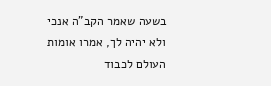בשעה שאמר הקב"ה אנכי ולא יהיה לך, אמרו אומות העולם לכבוד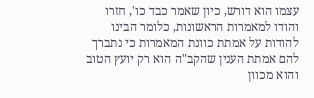עצמו הוא דורש, כיון שאמר כבד כו', חזרו והודו למאמרות הראשונות, כלומר הבינו להודות על אמתת כוונת המאמרות כי נתברך להם אמתת הענין שהקב"ה הוא רק יועץ הטוב והוא מכוון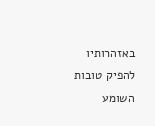באזהרותיו להפיק טובות השומע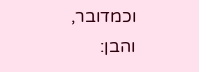וכמדובר, והבן: